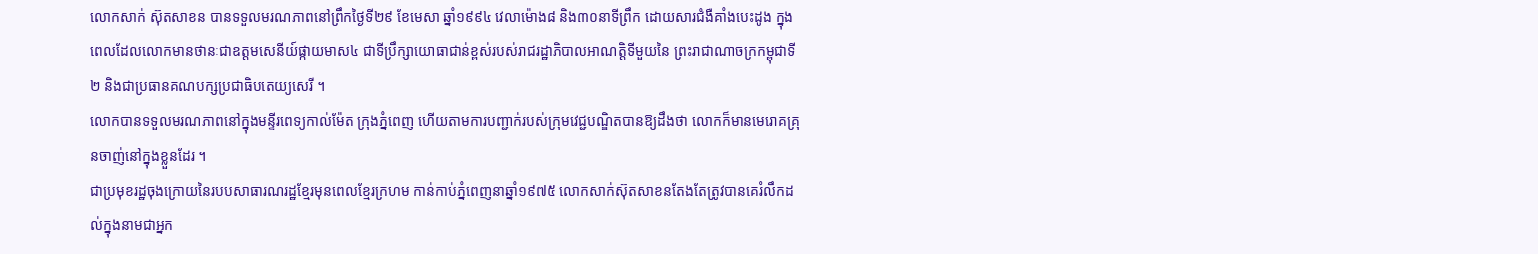លោកសាក់ ស៊ុតសាខន បានទទួលមរណភាពនៅព្រឹកថៃ្ងទី២៩ ខែមេសា ឆ្នាំ១៩៩៤ វេលាម៉ោង៨ និង៣០នាទីព្រឹក ដោយសារជំងឺគាំងបេះដូង ក្នុងពេលដែលលោកមានថានៈជាឧត្តមសេនីយ៍ផ្កាយមាស៤ ជាទីប្រឹក្សាយោធាជាន់ខ្ពស់របស់រាជរដ្ឋាភិបាលអាណត្តិទីមួយនៃ ព្រះរាជាណាចក្រកម្ពុជាទី២ និងជាប្រធានគណបក្សប្រជាធិបតេយ្យសេរី ។
លោកបានទទួលមរណភាពនៅក្នុងមន្ទីរពេទ្យកាល់ម៉ែត ក្រុងភ្នំពេញ ហើយតាមការបញ្ជាក់របស់ក្រុមវេជ្ជបណ្ឌិតបានឱ្យដឹងថា លោកក៏មានមេរោគគ្រុនចាញ់នៅក្នុងខ្លួនដែរ ។
ជាប្រមុខរដ្ឋចុងក្រោយនៃរបបសាធារណរដ្ឋខ្មែរមុនពេលខ្មែរក្រហម កាន់កាប់ភ្នំពេញនាឆ្នាំ១៩៧៥ លោកសាក់ស៊ុតសាខនតែងតែត្រូវបានគេរំលឹកដល់ក្នុងនាមជាអ្នក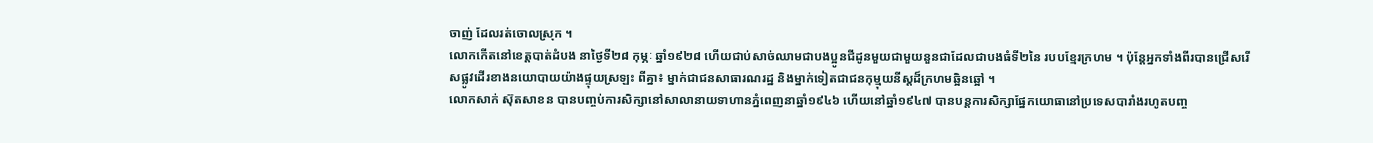ចាញ់ ដែលរត់ចោលស្រុក ។
លោកកើតនៅខេត្តបាត់ដំបង នាថៃ្ងទី២៨ កុម្ភៈ ឆ្នាំ១៩២៨ ហើយជាប់សាច់ឈាមជាបងប្អូនជីដូនមួយជាមួយនួនជាដែលជាបងធំទី២នៃ របបខ្មែរក្រហម ។ ប៉ុន្តែអ្នកទាំងពីរបានជ្រើសរើសផ្លូវដើរខាងនយោបាយយ៉ាងផ្ទុយស្រឡះ ពីគ្នា៖ ម្នាក់ជាជនសាធារណរដ្ឋ និងម្នាក់ទៀតជាជនកុម្មុយនីស្តដ៏ក្រហមឆ្អិនឆ្អៅ ។
លោកសាក់ ស៊ុតសាខន បានបញ្ចប់ការសិក្សានៅសាលានាយទាហានភ្នំពេញនាឆ្នាំ១៩៤៦ ហើយនៅឆ្នាំ១៩៤៧ បានបន្តការសិក្សាផ្នែកយោធានៅប្រទេសបារាំងរហូតបញ្ច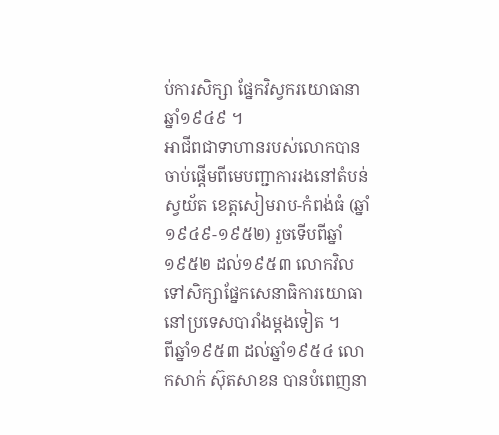ប់ការសិក្សា ផ្នែកវិស្វករយោធានាឆ្នាំ១៩៤៩ ។
អាជីពជាទាហានរបស់លោកបានចាប់ផ្តើមពីមេបញ្ជាការរងនៅតំបន់ស្វយ័ត ខេត្តសៀមរាប-កំពង់ធំ (ឆ្នាំ១៩៤៩-១៩៥២) រួចទើបពីឆ្នាំ១៩៥២ ដល់១៩៥៣ លោកវិលទៅសិក្សាផ្នែកសេនាធិការយោធានៅប្រទេសបារាំងម្តងទៀត ។
ពីឆ្នាំ១៩៥៣ ដល់ឆ្នាំ១៩៥៤ លោកសាក់ ស៊ុតសាខន បានបំពេញនា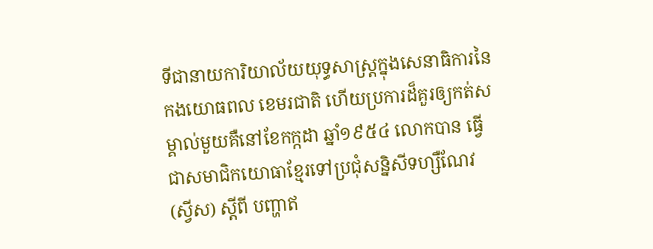ទីជានាយការិយាល័យយុទ្ធសាស្ត្រក្នុងសេនាធិការនៃកងយោធពល ខេមរជាតិ ហើយប្រការដ៏គួរឲ្យកត់សម្គាល់មួយគឺនៅខែកក្កដា ឆ្នាំ១៩៥៤ លោកបាន ធ្វើជាសមាជិកយោធាខ្មែរទៅប្រជុំសន្និសីទហ្សឺណែវ (ស្វីស) ស្តីពី បញ្ហាឥ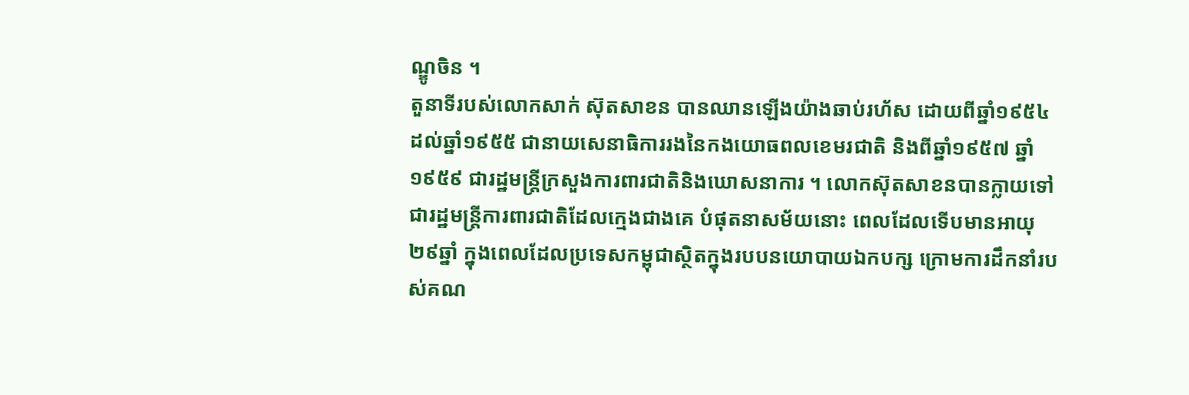ណ្ឌូចិន ។
តួនាទីរបស់លោកសាក់ ស៊ុតសាខន បានឈានឡើងយ៉ាងឆាប់រហ័ស ដោយពីឆ្នាំ១៩៥៤ ដល់ឆ្នាំ១៩៥៥ ជានាយសេនាធិការរងនៃកងយោធពលខេមរជាតិ និងពីឆ្នាំ១៩៥៧ ឆ្នាំ១៩៥៩ ជារដ្ឋមន្ត្រីក្រសួងការពារជាតិនិងឃោសនាការ ។ លោកស៊ុតសាខនបានក្លាយទៅជារដ្ឋមន្ត្រីការពារជាតិដែលក្មេងជាងគេ បំផុតនាសម័យនោះ ពេលដែលទើបមានអាយុ២៩ឆ្នាំ ក្នុងពេលដែលប្រទេសកម្ពុជាស្ថិតក្នុងរបបនយោបាយឯកបក្ស ក្រោមការដឹកនាំរបស់គណ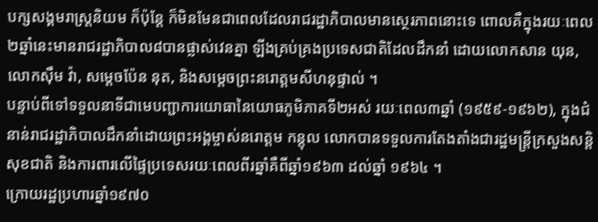បក្សសង្គមរាស្ត្រនិយម ក៏ប៉ុន្តែ ក៏មិនមែនជាពេលដែលរាជរដ្ឋាភិបាលមានស្ថេរភាពនោះទេ ពោលគឺក្នុងរយៈពេល២ឆ្នាំនេះមានរាជរដ្ឋាភិបាល៨បានផ្លាស់វេនគ្នា ឡីងគ្រប់គ្រងប្រទេសជាតិដែលដឹកនាំ ដោយលោកសាន យុន, លោកស៊ឹម វ៉ា, សម្តេចប៉ែន នុត, និងសម្តេចព្រះនរោត្តមសីហនុផ្ទាល់ ។
បន្ទាប់ពីទៅទទួលនាទីជាមេបញ្ជាការយោធានៃយោធភូមិភាគទី២អស់ រយៈពេល៣ឆ្នាំ (១៩៥៩-១៩៦២), ក្នុងជំនាន់រាជរដ្ឋាភិបាលដឹកនាំដោយព្រះអង្គម្ចាស់នរោត្តម កន្តុល លោកបានទទួលការតែងតាំងជារដ្ឋមន្ត្រីក្រសួងសន្តិសុខជាតិ និងការពារលើផ្ទៃប្រទេសរយៈពេលពីរឆ្នាំគឺពីឆ្នាំ១៩៦៣ ដល់ឆ្នាំ ១៩៦៤ ។
ក្រោយរដ្ឋប្រហារឆ្នាំ១៩៧០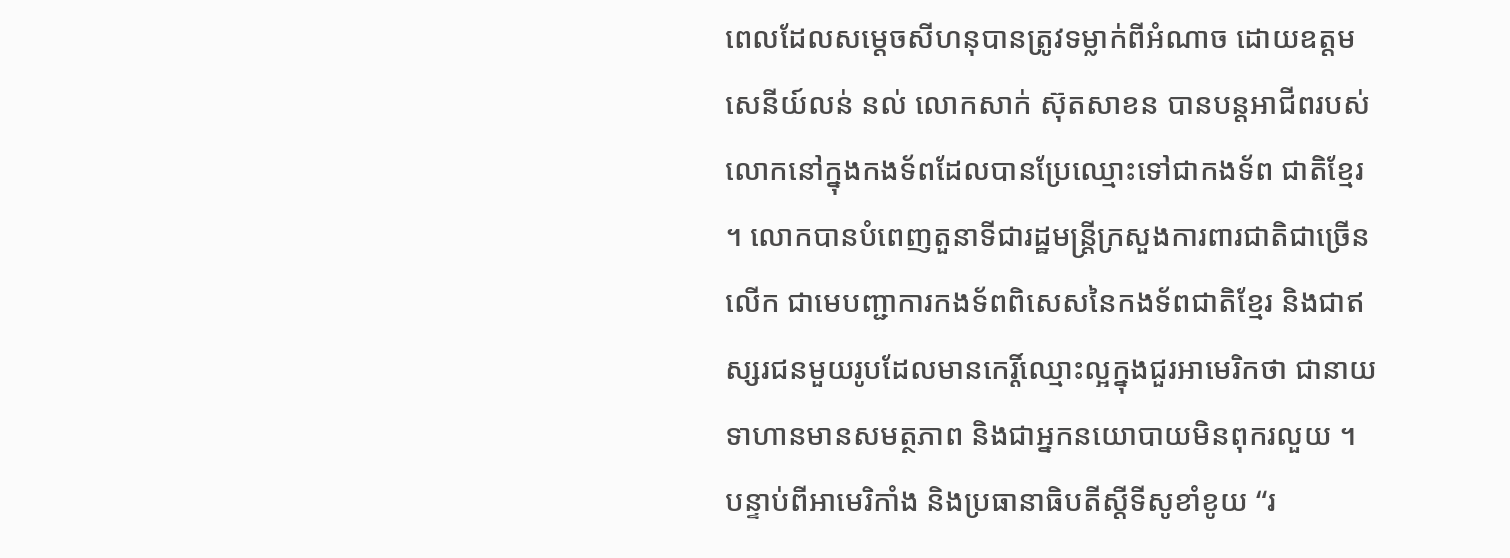ពេលដែលសម្តេចសីហនុបានត្រូវទម្លាក់ពីអំណាច ដោយឧត្តមសេនីយ៍លន់ នល់ លោកសាក់ ស៊ុតសាខន បានបន្តអាជីពរបស់លោកនៅក្នុងកងទ័ពដែលបានប្រែឈ្មោះទៅជាកងទ័ព ជាតិខ្មែរ ។ លោកបានបំពេញតួនាទីជារដ្ឋមន្ត្រីក្រសួងការពារជាតិជាច្រើនលើក ជាមេបញ្ជាការកងទ័ពពិសេសនៃកងទ័ពជាតិខ្មែរ និងជាឥស្សរជនមួយរូបដែលមានកេរ្តិ៍ឈ្មោះល្អក្នុងជួរអាមេរិកថា ជានាយទាហានមានសមត្ថភាព និងជាអ្នកនយោបាយមិនពុករលួយ ។
បន្ទាប់ពីអាមេរិកាំង និងប្រធានាធិបតីស្តីទីសូខាំខូយ “រ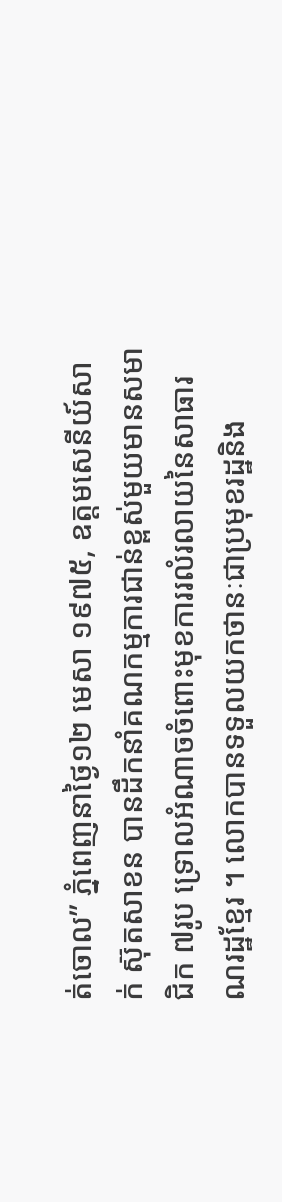ត់ចោល” ភ្នំពេញនាថ្ងៃ១២ មេសា ១៩៧៥, ឧត្តមសេនីយ៍សាក់ ស៊ុតសាខន បានដឹកនាំគណកម្មការជាន់ខ្ពស់មួយមានសមាជិក ៧រូប ទ្រោលអំណាចចំពោះមុខការរលំរលាយនៃសាធារណរដ្ឋខ្មែរ ។ លោកបានទទួលយកថានៈជាប្រមុខរដ្ឋនិង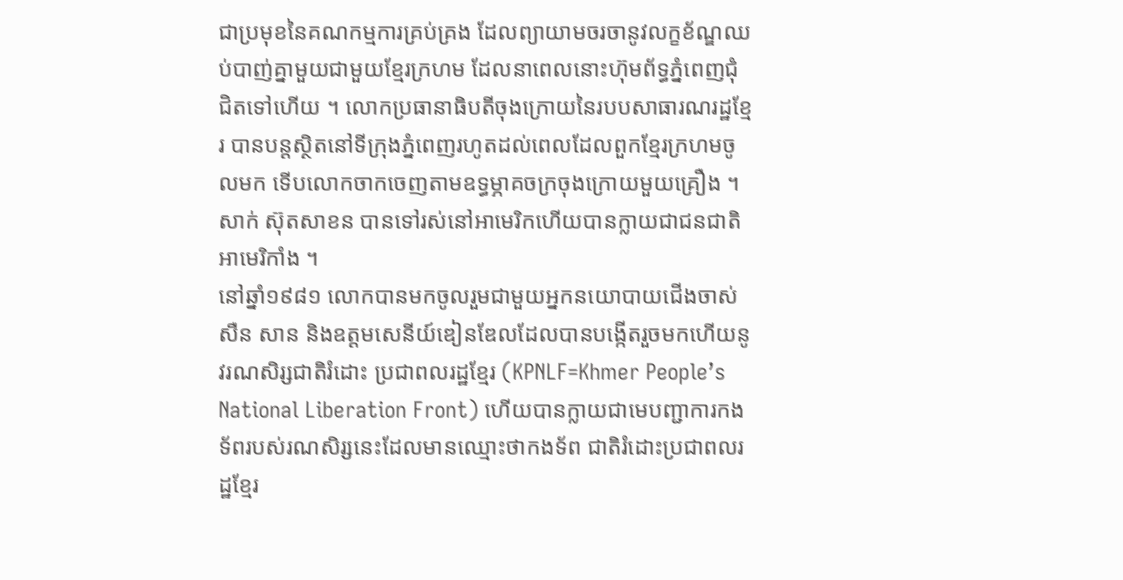ជាប្រមុខនៃគណកម្មការគ្រប់គ្រង ដែលព្យាយាមចរចានូវលក្ខខ័ណ្ឌឈប់បាញ់គ្នាមួយជាមួយខ្មែរក្រហម ដែលនាពេលនោះហ៊ុមព័ទ្ធភ្នំពេញជុំជិតទៅហើយ ។ លោកប្រធានាធិបតីចុងក្រោយនៃរបបសាធារណរដ្ឋខ្មែរ បានបន្តស្ថិតនៅទីក្រុងភ្នំពេញរហូតដល់ពេលដែលពួកខ្មែរក្រហមចូលមក ទើបលោកចាកចេញតាមឧទ្ធម្ភាគចក្រចុងក្រោយមួយគ្រឿង ។
សាក់ ស៊ុតសាខន បានទៅរស់នៅអាមេរិកហើយបានក្លាយជាជនជាតិអាមេរិកាំង ។
នៅឆ្នាំ១៩៨១ លោកបានមកចូលរួមជាមួយអ្នកនយោបាយជើងចាស់សឺន សាន និងឧត្តមសេនីយ៍ឌៀនឌែលដែលបានបង្កើតរួចមកហើយនូវរណសិរ្សជាតិរំដោះ ប្រជាពលរដ្ឋខ្មែរ (KPNLF=Khmer People’s National Liberation Front) ហើយបានក្លាយជាមេបញ្ជាការកងទ័ពរបស់រណសិរ្សនេះដែលមានឈ្មោះថាកងទ័ព ជាតិរំដោះប្រជាពលរដ្ឋខ្មែរ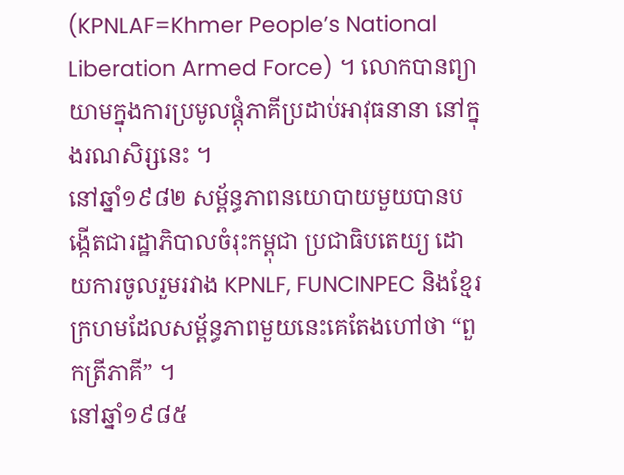(KPNLAF=Khmer People’s National Liberation Armed Force) ។ លោកបានព្យាយាមក្នុងការប្រមូលផ្តុំភាគីប្រដាប់អាវុធនានា នៅក្នុងរណសិរ្សនេះ ។
នៅឆ្នាំ១៩៨២ សម្ព័ន្ធភាពនយោបាយមួយបានបង្កើតជារដ្ឋាភិបាលចំរុះកម្ពុជា ប្រជាធិបតេយ្យ ដោយការចូលរួមរវាង KPNLF, FUNCINPEC និងខ្មែរក្រហមដែលសម្ព័ន្ធភាពមួយនេះគេតែងហៅថា “ពួកត្រីភាគី” ។
នៅឆ្នាំ១៩៨៥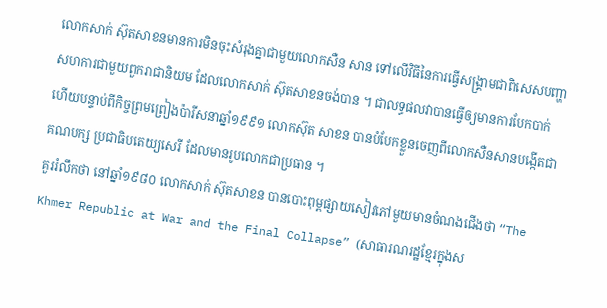លោកសាក់ ស៊ុតសាខនមានការមិនចុះសំរុងគ្នាជាមួយលោកសឺន សាន ទៅលើវិធីនៃការធ្វើសង្គ្រាមជាពិសេសបញ្ហាសហការជាមួយពួករាជានិយម ដែលលោកសាក់ ស៊ុតសាខនចង់បាន ។ ជាលទ្ធផលវាបានធ្វើឲ្យមានការបែកបាក់ ហើយបន្ទាប់ពីកិច្ចព្រមព្រៀងប៉ារីសនាឆ្នាំ១៩៩១ លោកស៊ុត សាខន បានបំបែកខ្លួនចេញពីលោកសឺនសានបង្កើតជាគណបក្ស ប្រជាធិបតេយ្យសេរី ដែលមានរូបលោកជាប្រធាន ។
គួររំលឹកថា នៅឆ្នាំ១៩៨០ លោកសាក់ ស៊ុតសាខន បានបោះពុម្ពផ្សាយសៀវភៅមួយមានចំណងជើងថា “The Khmer Republic at War and the Final Collapse” (សាធារណរដ្ឋខ្មែរក្នុងស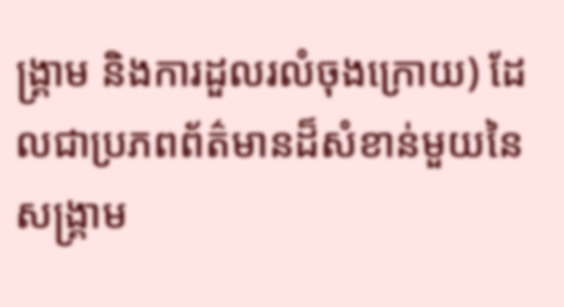ង្គ្រាម និងការដួលរលំចុងក្រោយ) ដែលជាប្រភពព័ត៌មានដ៏សំខាន់មួយនៃសង្គ្រាម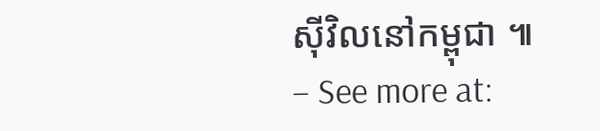ស៊ីវិលនៅកម្ពុជា ៕ – See more at: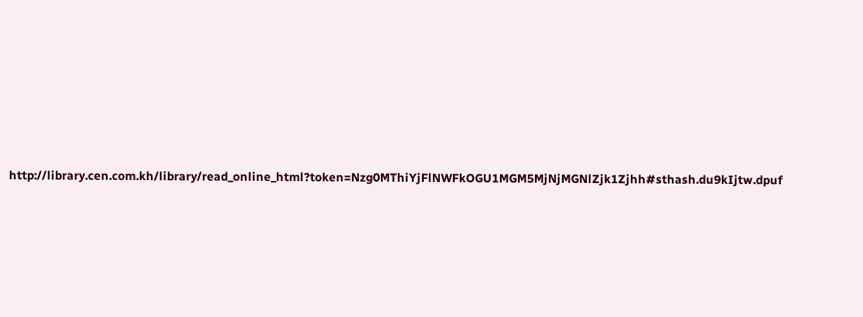http://library.cen.com.kh/library/read_online_html?token=Nzg0MThiYjFlNWFkOGU1MGM5MjNjMGNlZjk1Zjhh#sthash.du9kIjtw.dpuf